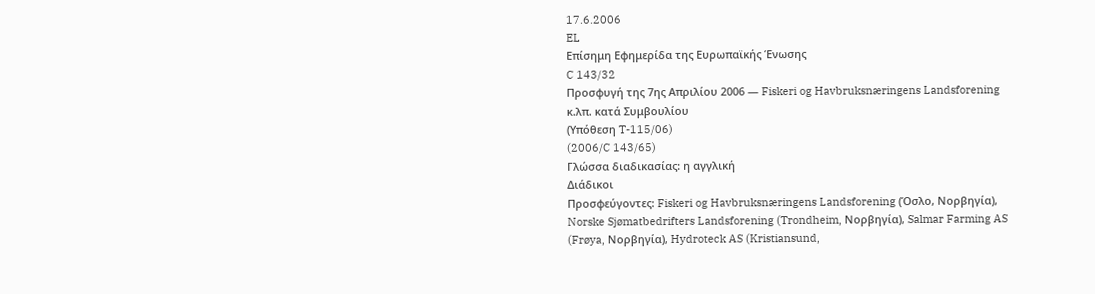17.6.2006
EL
Επίσημη Εφημερίδα της Ευρωπαϊκής Ένωσης
C 143/32
Προσφυγή της 7ης Απριλίου 2006 — Fiskeri og Havbruksnæringens Landsforening κ.λπ. κατά Συμβουλίου
(Υπόθεση T-115/06)
(2006/C 143/65)
Γλώσσα διαδικασίας: η αγγλική
Διάδικοι
Προσφεύγοντες: Fiskeri og Havbruksnæringens Landsforening (Όσλο, Νορβηγία), Norske Sjømatbedrifters Landsforening (Trondheim, Νορβηγία), Salmar Farming AS (Frøya, Νορβηγία), Hydroteck AS (Kristiansund,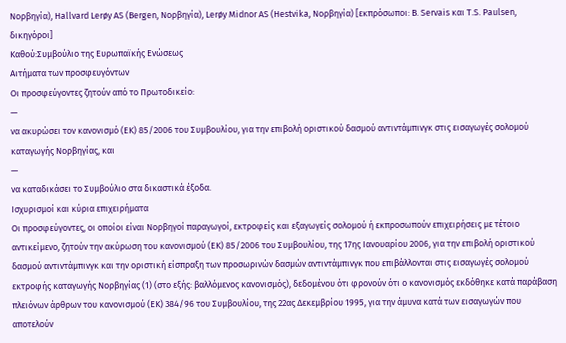Νορβηγία), Hallvard Lerøy AS (Bergen, Νορβηγία), Lerøy Midnor AS (Hestvika, Νορβηγία) [εκπρόσωποι: B. Servais και T.S. Paulsen, δικηγόροι]
Καθού:Συμβούλιο της Ευρωπαϊκής Ενώσεως
Αιτήματα των προσφευγόντων
Οι προσφεύγοντες ζητούν από το Πρωτοδικείο:
—
να ακυρώσει τον κανονισμό (ΕΚ) 85/2006 του Συμβουλίου, για την επιβολή οριστικού δασμού αντιντάμπινγκ στις εισαγωγές σολομού καταγωγής Νορβηγίας, και
—
να καταδικάσει το Συμβούλιο στα δικαστικά έξοδα.
Ισχυρισμοί και κύρια επιχειρήματα
Οι προσφεύγοντες, οι οποίοι είναι Νορβηγοί παραγωγοί, εκτροφείς και εξαγωγείς σολομού ή εκπροσωπούν επιχειρήσεις με τέτοιο αντικείμενο, ζητούν την ακύρωση του κανονισμού (ΕΚ) 85/2006 του Συμβουλίου, της 17ης Ιανουαρίου 2006, για την επιβολή οριστικού δασμού αντιντάμπινγκ και την οριστική είσπραξη των προσωρινών δασμών αντιντάμπινγκ που επιβάλλονται στις εισαγωγές σολομού εκτροφής καταγωγής Νορβηγίας (1) (στο εξής: βαλλόμενος κανονισμός), δεδομένου ότι φρονούν ότι ο κανονισμός εκδόθηκε κατά παράβαση πλειόνων άρθρων του κανονισμού (ΕΚ) 384/96 του Συμβουλίου, της 22ας Δεκεμβρίου 1995, για την άμυνα κατά των εισαγωγών που αποτελούν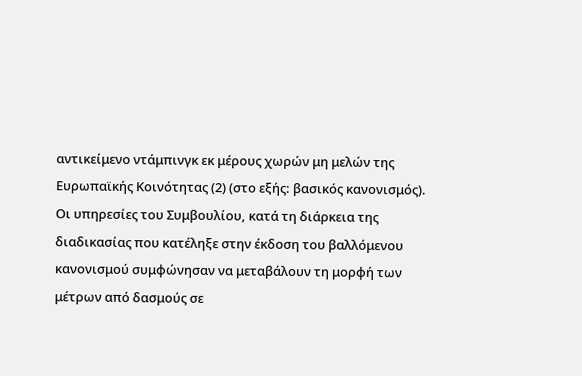αντικείμενο ντάμπινγκ εκ μέρους χωρών μη μελών της Ευρωπαϊκής Κοινότητας (2) (στο εξής: βασικός κανονισμός).
Οι υπηρεσίες του Συμβουλίου, κατά τη διάρκεια της διαδικασίας που κατέληξε στην έκδοση του βαλλόμενου κανονισμού συμφώνησαν να μεταβάλουν τη μορφή των μέτρων από δασμούς σε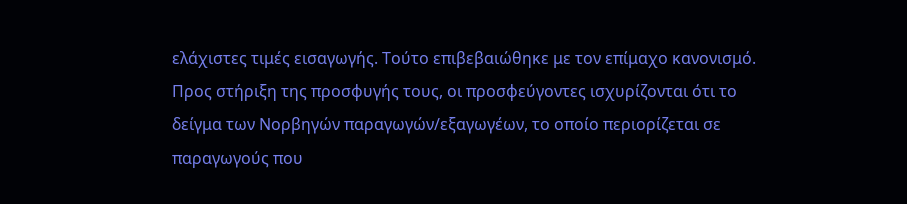ελάχιστες τιμές εισαγωγής. Τούτο επιβεβαιώθηκε με τον επίμαχο κανονισμό.
Προς στήριξη της προσφυγής τους, οι προσφεύγοντες ισχυρίζονται ότι το δείγμα των Νορβηγών παραγωγών/εξαγωγέων, το οποίο περιορίζεται σε παραγωγούς που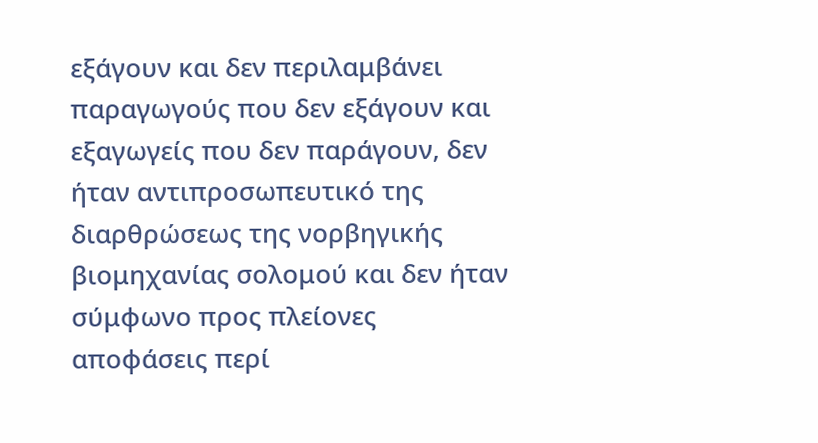εξάγουν και δεν περιλαμβάνει παραγωγούς που δεν εξάγουν και εξαγωγείς που δεν παράγουν, δεν ήταν αντιπροσωπευτικό της διαρθρώσεως της νορβηγικής βιομηχανίας σολομού και δεν ήταν σύμφωνο προς πλείονες αποφάσεις περί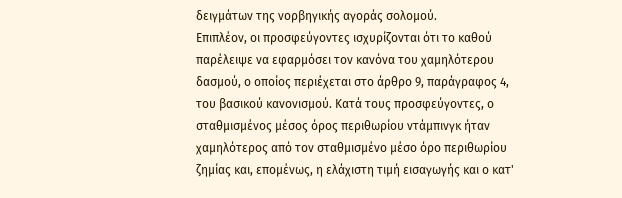δειγμάτων της νορβηγικής αγοράς σολομού.
Επιπλέον, οι προσφεύγοντες ισχυρίζονται ότι το καθού παρέλειψε να εφαρμόσει τον κανόνα του χαμηλότερου δασμού, ο οποίος περιέχεται στο άρθρο 9, παράγραφος 4, του βασικού κανονισμού. Κατά τους προσφεύγοντες, ο σταθμισμένος μέσος όρος περιθωρίου ντάμπινγκ ήταν χαμηλότερος από τον σταθμισμένο μέσο όρο περιθωρίου ζημίας και, επομένως, η ελάχιστη τιμή εισαγωγής και ο κατ'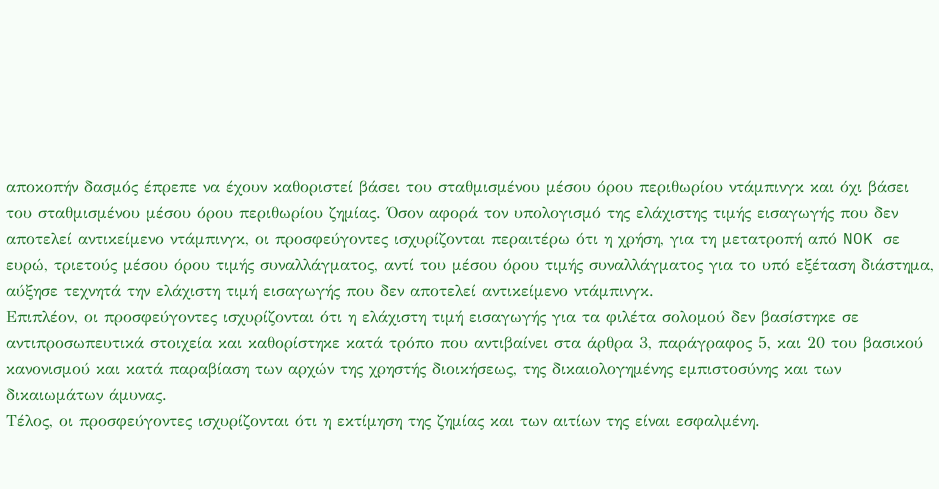αποκοπήν δασμός έπρεπε να έχουν καθοριστεί βάσει του σταθμισμένου μέσου όρου περιθωρίου ντάμπινγκ και όχι βάσει του σταθμισμένου μέσου όρου περιθωρίου ζημίας. Όσον αφορά τον υπολογισμό της ελάχιστης τιμής εισαγωγής που δεν αποτελεί αντικείμενο ντάμπινγκ, οι προσφεύγοντες ισχυρίζονται περαιτέρω ότι η χρήση, για τη μετατροπή από NOK σε ευρώ, τριετούς μέσου όρου τιμής συναλλάγματος, αντί του μέσου όρου τιμής συναλλάγματος για το υπό εξέταση διάστημα, αύξησε τεχνητά την ελάχιστη τιμή εισαγωγής που δεν αποτελεί αντικείμενο ντάμπινγκ.
Επιπλέον, οι προσφεύγοντες ισχυρίζονται ότι η ελάχιστη τιμή εισαγωγής για τα φιλέτα σολομού δεν βασίστηκε σε αντιπροσωπευτικά στοιχεία και καθορίστηκε κατά τρόπο που αντιβαίνει στα άρθρα 3, παράγραφος 5, και 20 του βασικού κανονισμού και κατά παραβίαση των αρχών της χρηστής διοικήσεως, της δικαιολογημένης εμπιστοσύνης και των δικαιωμάτων άμυνας.
Τέλος, οι προσφεύγοντες ισχυρίζονται ότι η εκτίμηση της ζημίας και των αιτίων της είναι εσφαλμένη.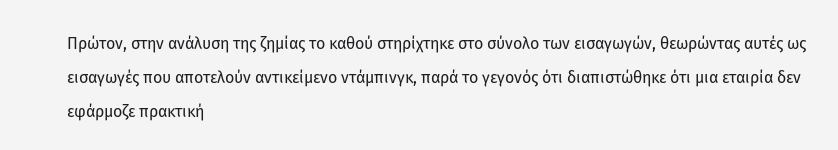Πρώτον, στην ανάλυση της ζημίας το καθού στηρίχτηκε στο σύνολο των εισαγωγών, θεωρώντας αυτές ως εισαγωγές που αποτελούν αντικείμενο ντάμπινγκ, παρά το γεγονός ότι διαπιστώθηκε ότι μια εταιρία δεν εφάρμοζε πρακτική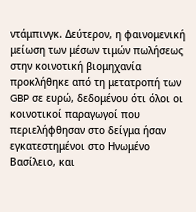ντάμπινγκ. Δεύτερον, η φαινομενική μείωση των μέσων τιμών πωλήσεως στην κοινοτική βιομηχανία προκλήθηκε από τη μετατροπή των GBP σε ευρώ, δεδομένου ότι όλοι οι κοινοτικοί παραγωγοί που περιελήφθησαν στο δείγμα ήσαν εγκατεστημένοι στο Ηνωμένο Βασίλειο, και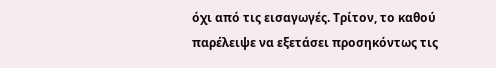όχι από τις εισαγωγές. Τρίτον, το καθού παρέλειψε να εξετάσει προσηκόντως τις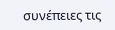συνέπειες τις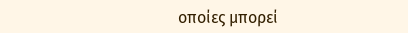οποίες μπορεί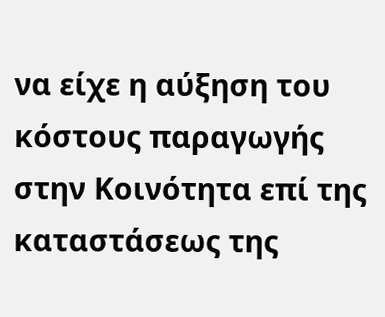να είχε η αύξηση του κόστους παραγωγής στην Κοινότητα επί της καταστάσεως της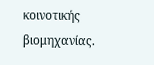κοινοτικής βιομηχανίας.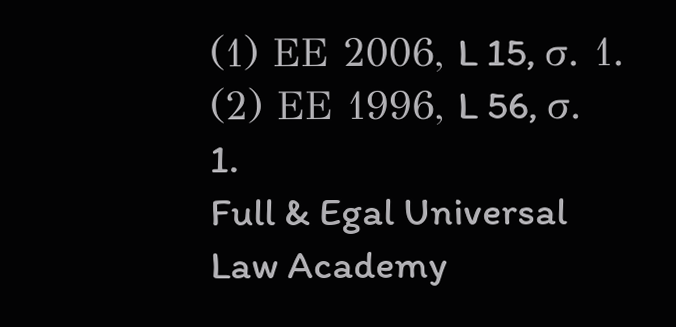(1) ΕΕ 2006, L 15, σ. 1.
(2) ΕΕ 1996, L 56, σ. 1.
Full & Egal Universal Law Academy